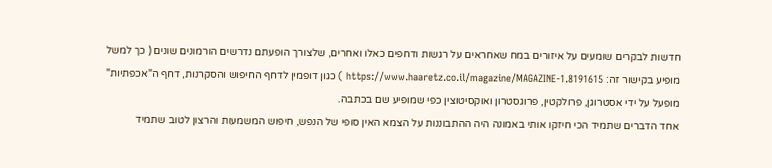חדשות לבקרים שומעים על איזורים במח שאחראים על רגשות ודחפים כאלו ואחרים, שלצורך הופעתם נדרשים הורמונים שונים ( כך למשל מופיע בקישור זה: https://www.haaretz.co.il/magazine/MAGAZINE-1.8191615 ) כגון דופמין לדחף החיפוש והסקרנות, דחף ה"אכפתיות" מופעל על ידי אסטרוגן, פרולקטין, פרוגסטרון ואוקסיטוצין כפי שמופיע שם בכתבה.
אחד הדברים שתמיד הכי חיזקו אותי באמונה היה ההתבוננות על הצמא האין סופי של הנפש, חיפוש המשמעות והרצון לטוב שתמיד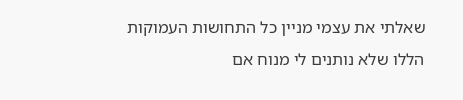שאלתי את עצמי מניין כל התחושות העמוקות הללו שלא נותנים לי מנוח אם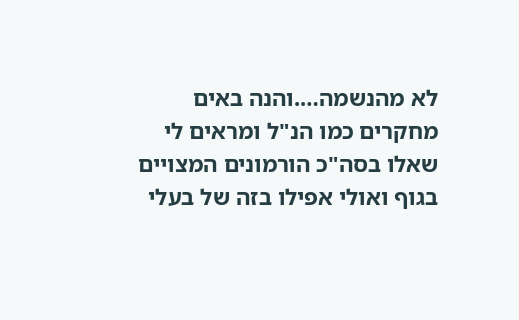לא מהנשמה….והנה באים מחקרים כמו הנ"ל ומראים לי שאלו בסה"כ הורמונים המצויים בגוף ואולי אפילו בזה של בעלי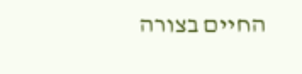החיים בצורה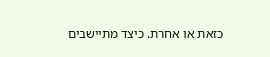כזאת או אחרת. כיצד מתיישבים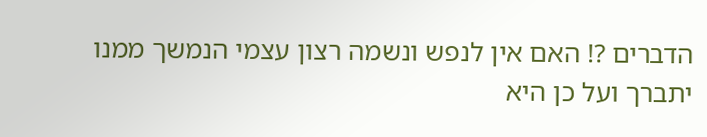הדברים ?! האם אין לנפש ונשמה רצון עצמי הנמשך ממנו יתברך ועל כן היא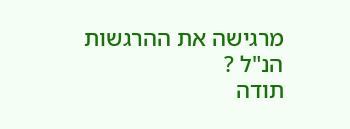מרגישה את ההרגשות הנ"ל ?
תודה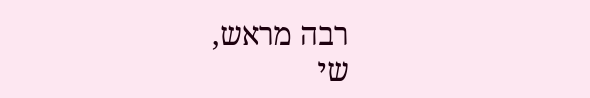רבה מראש,
שי